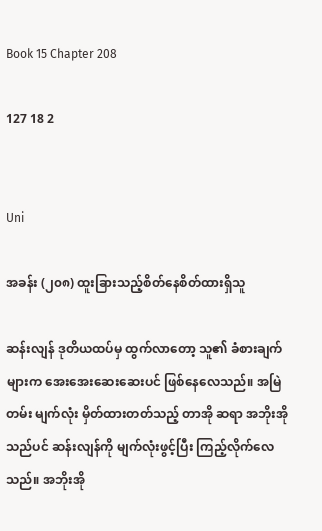Book 15 Chapter 208

127 18 2


Uni

အခန်း (၂၀၈) ထူးခြားသည့်စိတ်နေစိတ်ထားရှိသူ

ဆန်းလျန် ဒုတိယထပ်မှ ထွက်လာတော့ သူ၏ ခံစားချက်များက အေးအေးဆေးဆေးပင် ဖြစ်နေလေသည်။ အမြဲတမ်း မျက်လုံး မှိတ်ထားတတ်သည့် တာအို ဆရာ အဘိုးအိုသည်ပင် ဆန်းလျန်ကို မျက်လုံးဖွင့်ပြီး ကြည့်လိုက်လေသည်။ အဘိုးအို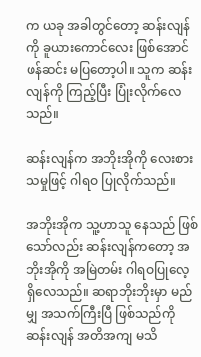က ယခု အခါတွင်တော့ ဆန်းလျန်ကို ခူယားကောင်လေး ဖြစ်အောင် ဖန်ဆင်း မပြတော့ပါ။ သူက ဆန်းလျန်ကို ကြည့်ပြီး ပြုံးလိုက်လေသည်။

ဆန်းလျန်က အဘိုးအိုကို လေးစားသမှုဖြင့် ဂါရဝ ပြုလိုက်သည်။

အဘိုးအိုက သူ့ဟာသူ နေသည် ဖြစ်သော်လည်း ဆန်းလျန်ကတော့ အဘိုးအိုကို အမြဲတမ်း ဂါရဝပြုလေ့ ရှိလေသည်။ ဆရာဘိုးဘိုးမှာ မည်မျှ အသက်ကြီးပြီ ဖြစ်သည်ကို ဆန်းလျန် အတိအကျ မသိ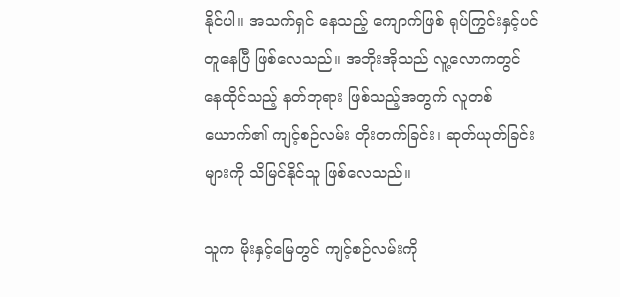နိုင်ပါ။ အသက်ရှင် နေသည့် ကျောက်ဖြစ် ရုပ်ကြွင်းနှင့်ပင် တူနေပြီ ဖြစ်လေသည်။ အဘိုးအိုသည် လူ့လောကတွင် နေထိုင်သည့် နတ်ဘုရား ဖြစ်သည့်အတွက် လူတစ်ယောက်၏ ကျင့်စဉ်လမ်း တိုးတက်ခြင်း၊ ဆုတ်ယုတ်ခြင်းများကို သိမြင်နိုင်သူ ဖြစ်လေသည်။

သူက မိုးနှင့်မြေတွင် ကျင့်စဉ်လမ်းကို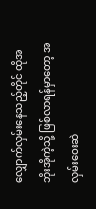လျှောက်လှမ်းနေသည့်တိုင် ထိုအဘိုးအိုကဲ့သို့ ဖြစ်လာရန်မှာတော့ အလှမ်းဝေးဆဲ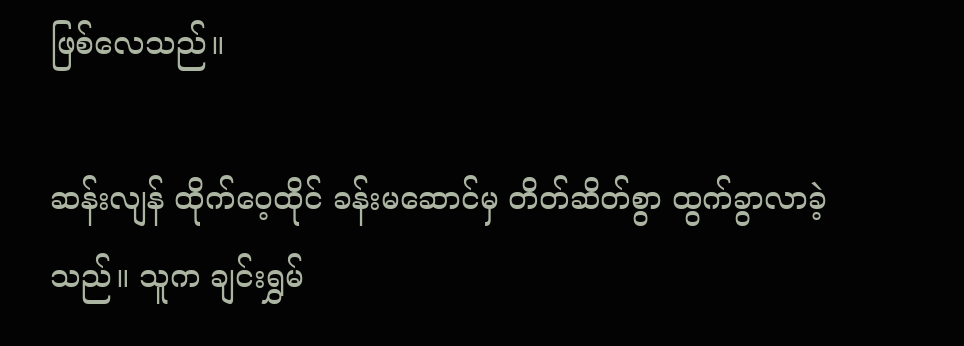ဖြစ်လေသည်။

ဆန်းလျန် ထိုက်ဝေ့ထိုင် ခန်းမဆောင်မှ တိတ်ဆိတ်စွာ ထွက်ခွာလာခဲ့သည်။ သူက ချင်းရွှမ်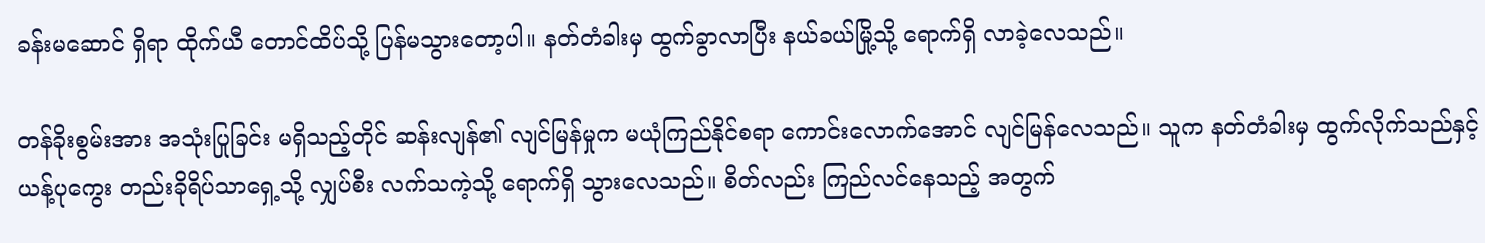ခန်းမဆောင် ရှိရာ ထိုက်ယီ တောင်ထိပ်သို့ ပြန်မသွားတော့ပါ။ နတ်တံခါးမှ ထွက်ခွာလာပြီး နယ်ခယ်မြို့သို့ ရောက်ရှိ လာခဲ့လေသည်။

တန်ခိုးစွမ်းအား အသုံးပြုခြင်း မရှိသည့်တိုင် ဆန်းလျန်၏ လျင်မြန်မှုက မယုံကြည်နိုင်စရာ ကောင်းလောက်အောင် လျင်မြန်လေသည်။ သူက နတ်တံခါးမှ ထွက်လိုက်သည်နှင့် ယန့်ပုကွေး တည်းခိုရိပ်သာရှေ့သို့ လျှပ်စီး လက်သကဲ့သို့ ရောက်ရှိ သွားလေသည်။ စိတ်လည်း ကြည်လင်နေသည့် အတွက်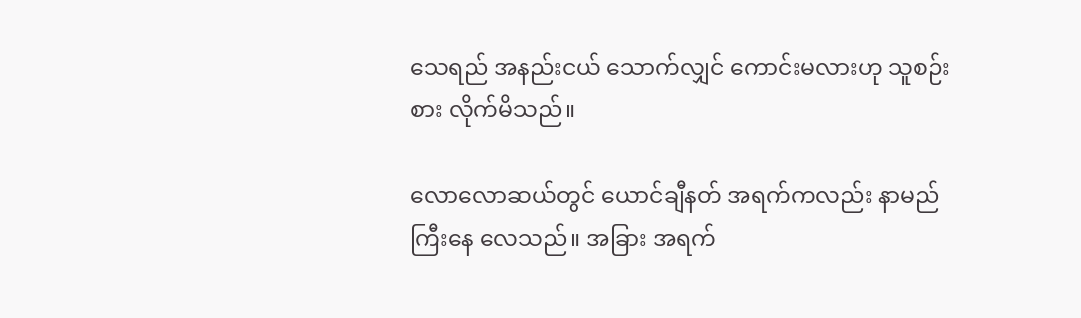သေရည် အနည်းငယ် သောက်လျှင် ကောင်းမလားဟု သူစဉ်းစား လိုက်မိသည်။

လောလောဆယ်တွင် ယောင်ချီနတ် အရက်ကလည်း နာမည်ကြီးနေ လေသည်။ အခြား အရက်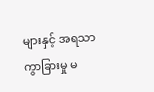များနှင့် အရသာ ကွာခြားမှု မ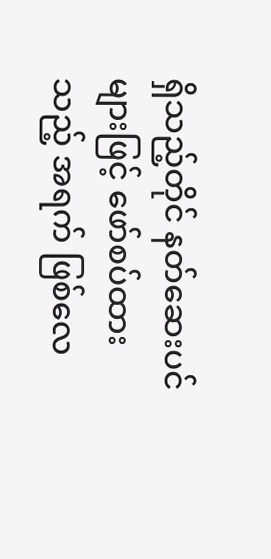ရှိသည့်တိုင် နတ်ဆေးပင်များဖြင့် ဖော်စပ်ထားသည့် အရက် ဖြစ်လေ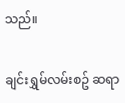သည်။

ချင်းရွှမ်လမ်းစဥ် ဆရာ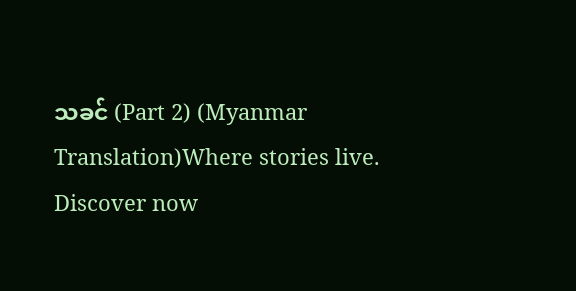သခင် (Part 2) (Myanmar Translation)Where stories live. Discover now